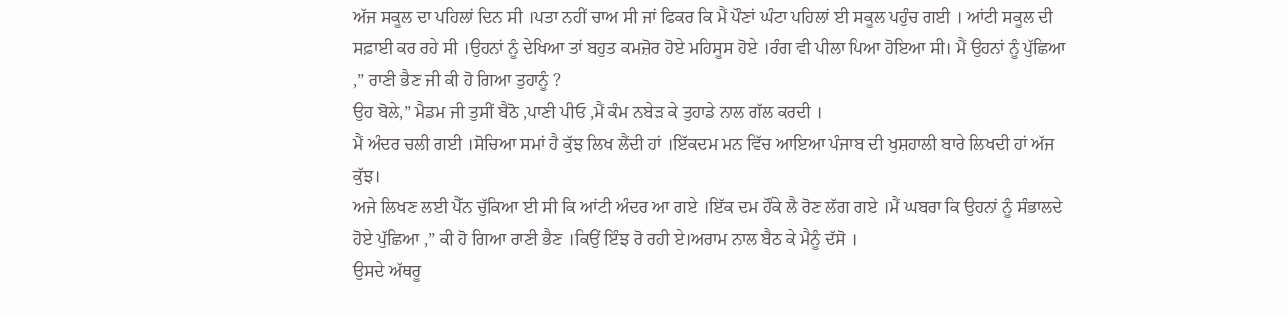ਅੱਜ ਸਕੂਲ ਦਾ ਪਹਿਲਾਂ ਦਿਨ ਸੀ ।ਪਤਾ ਨਹੀਂ ਚਾਅ ਸੀ ਜਾਂ ਫਿਕਰ ਕਿ ਮੈਂ ਪੌਣਾਂ ਘੰਟਾ ਪਹਿਲਾਂ ਈ ਸਕੂਲ ਪਹੁੰਚ ਗਈ । ਆਂਟੀ ਸਕੂਲ ਦੀ ਸਫ਼ਾਈ ਕਰ ਰਹੇ ਸੀ ।ਉਹਨਾਂ ਨੂੰ ਦੇਖਿਆ ਤਾਂ ਬਹੁਤ ਕਮਜ਼ੋਰ ਹੋਏ ਮਹਿਸੂਸ ਹੋਏ ।ਰੰਗ ਵੀ ਪੀਲਾ ਪਿਆ ਹੋਇਆ ਸੀ। ਮੈਂ ਉਹਨਾਂ ਨੂੰ ਪੁੱਛਿਆ ,” ਰਾਣੀ ਭੈਣ ਜੀ ਕੀ ਹੋ ਗਿਆ ਤੁਹਾਨੂੰ ?
ਉਹ ਬੋਲੇ,” ਮੈਡਮ ਜੀ ਤੁਸੀਂ ਬੈਠੋ ,ਪਾਣੀ ਪੀਓ ,ਮੈਂ ਕੰਮ ਨਬੇੜ ਕੇ ਤੁਹਾਡੇ ਨਾਲ ਗੱਲ ਕਰਦੀ ।
ਮੈਂ ਅੰਦਰ ਚਲੀ ਗਈ ।ਸੋਚਿਆ ਸਮਾਂ ਹੈ ਕੁੱਝ ਲਿਖ ਲੈਂਦੀ ਹਾਂ ।ਇੱਕਦਮ ਮਨ ਵਿੱਚ ਆਇਆ ਪੰਜਾਬ ਦੀ ਖੁਸ਼ਹਾਲੀ ਬਾਰੇ ਲਿਖਦੀ ਹਾਂ ਅੱਜ ਕੁੱਝ।
ਅਜੇ ਲਿਖਣ ਲਈ ਪੈੱਨ ਚੁੱਕਿਆ ਈ ਸੀ ਕਿ ਆਂਟੀ ਅੰਦਰ ਆ ਗਏ ।ਇੱਕ ਦਮ ਹੌਂਕੇ ਲੈ ਰੋਣ ਲੱਗ ਗਏ ।ਮੈਂ ਘਬਰਾ ਕਿ ਉਹਨਾਂ ਨੂੰ ਸੰਭਾਲਦੇ ਹੋਏ ਪੁੱਛਿਆ ,” ਕੀ ਹੋ ਗਿਆ ਰਾਣੀ ਭੈਣ ।ਕਿਉਂ ਇੰਝ ਰੋ ਰਹੀ ਏ।ਅਰਾਮ ਨਾਲ ਬੈਠ ਕੇ ਮੈਨੂੰ ਦੱਸੋ ।
ਉਸਦੇ ਅੱਥਰੂ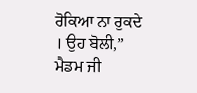ਰੋਕਿਆ ਨਾ ਰੁਕਦੇ । ਉਹ ਬੋਲੀ,” ਮੈਡਮ ਜੀ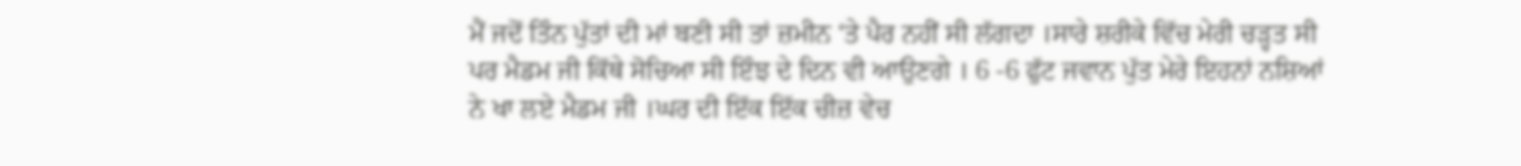ਮੈਂ ਜਦੋਂ ਤਿੰਨ ਪੁੱਤਾਂ ਦੀ ਮਾਂ ਬਣੀ ਸੀ ਤਾਂ ਜ਼ਮੀਨ ‘ਤੇ ਪੈਰ ਨਹੀਂ ਸੀ ਲੱਗਦਾ ।ਸਾਰੇ ਸ਼ਰੀਕੇ ਵਿੱਚ ਮੇਰੀ ਚੜ੍ਹਤ ਸੀ ਪਰ ਮੈਡਮ ਜੀ ਕਿੱਥੇ ਸੋਚਿਆ ਸੀ ਇੰਝ ਦੇ ਦਿਨ ਵੀ ਆਉਣਗੇ । 6 -6 ਫੁੱਟ ਜਵਾਨ ਪੁੱਤ ਮੇਰੇ ਇਹਨਾਂ ਨਸ਼ਿਆਂ ਨੇ ਖਾ ਲਏ ਮੈਡਮ ਜੀ ।ਘਰ ਦੀ ਇੱਕ ਇੱਕ ਚੀਜ਼ ਵੇਚ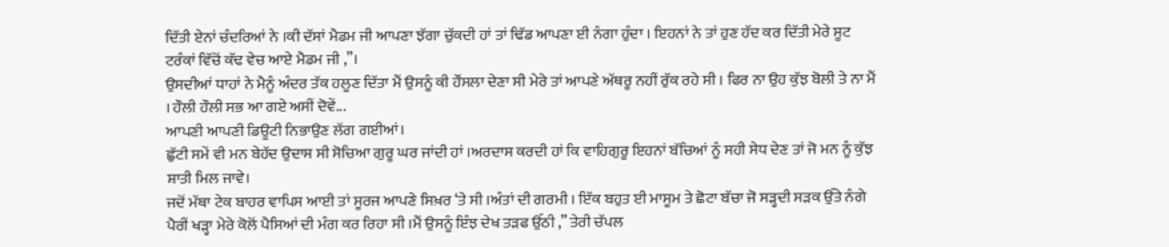ਦਿੱਤੀ ਏਨਾਂ ਚੰਦਰਿਆਂ ਨੇ ।ਕੀ ਦੱਸਾਂ ਮੈਡਮ ਜੀ ਆਪਣਾ ਝੱਗਾ ਚੁੱਕਦੀ ਹਾਂ ਤਾਂ ਢਿੱਡ ਆਪਣਾ ਈ ਨੰਗਾ ਹੁੰਦਾ । ਇਹਨਾਂ ਨੇ ਤਾਂ ਹੁਣ ਹੱਦ ਕਰ ਦਿੱਤੀ ਮੇਰੇ ਸੂਟ ਟਰੰਕਾਂ ਵਿੱਚੋਂ ਕੱਢ ਵੇਚ ਆਏ ਮੈਡਮ ਜੀ ,”।
ਉਸਦੀਆਂ ਧਾਹਾਂ ਨੇ ਮੈਨੂੰ ਅੰਦਰ ਤੱਕ ਹਲੂਣ ਦਿੱਤਾ ਮੈਂ ਉਸਨੂੰ ਕੀ ਹੌਂਸਲਾ ਦੇਣਾ ਸੀ ਮੇਰੇ ਤਾਂ ਆਪਣੇ ਅੱਥਰੂ ਨਹੀਂ ਰੁੱਕ ਰਹੇ ਸੀ । ਫਿਰ ਨਾ ਉਹ ਕੁੱਝ ਬੋਲੀ ਤੇ ਨਾ ਮੈਂ । ਹੌਲੀ ਹੌਲੀ ਸਭ ਆ ਗਏ ਅਸੀਂ ਦੋਵੇਂ...
ਆਪਣੀ ਆਪਣੀ ਡਿਊਟੀ ਨਿਭਾਉਣ ਲੱਗ ਗਈਆਂ।
ਛੁੱਟੀ ਸਮੇਂ ਵੀ ਮਨ ਬੇਹੱਦ ਉਦਾਸ ਸੀ ਸੋਚਿਆ ਗੁਰੂ ਘਰ ਜਾਂਦੀ ਹਾਂ ।ਅਰਦਾਸ ਕਰਦੀ ਹਾਂ ਕਿ ਵਾਹਿਗੁਰੂ ਇਹਨਾਂ ਬੱਚਿਆਂ ਨੂੰ ਸਹੀ ਸੇਧ ਦੇਣ ਤਾਂ ਜੋ ਮਨ ਨੂੰ ਕੁੱਝ ਸ਼ਾਤੀ ਮਿਲ ਜਾਵੇ।
ਜਦੋਂ ਮੱਥਾ ਟੇਕ ਬਾਹਰ ਵਾਪਿਸ ਆਈ ਤਾਂ ਸੂਰਜ ਆਪਣੇ ਸਿਖ਼ਰ ‘ਤੇ ਸੀ ।ਅੰਤਾਂ ਦੀ ਗਰਮੀ । ਇੱਕ ਬਹੁਤ ਈ ਮਾਸੂਮ ਤੇ ਛੋਟਾ ਬੱਚਾ ਜੋ ਸੜ੍ਹਦੀ ਸੜਕ ਉੱਤੇ ਨੰਗੇ ਪੈਰੀਂ ਖੜ੍ਹਾ ਮੇਰੇ ਕੋਲੋਂ ਪੈਸਿਆਂ ਦੀ ਮੰਗ ਕਰ ਰਿਹਾ ਸੀ ।ਮੈਂ ਉਸਨੂੰ ਇੰਝ ਦੇਖ ਤੜਫ ਉੱਠੀ ,” ਤੇਰੀ ਚੱਪਲ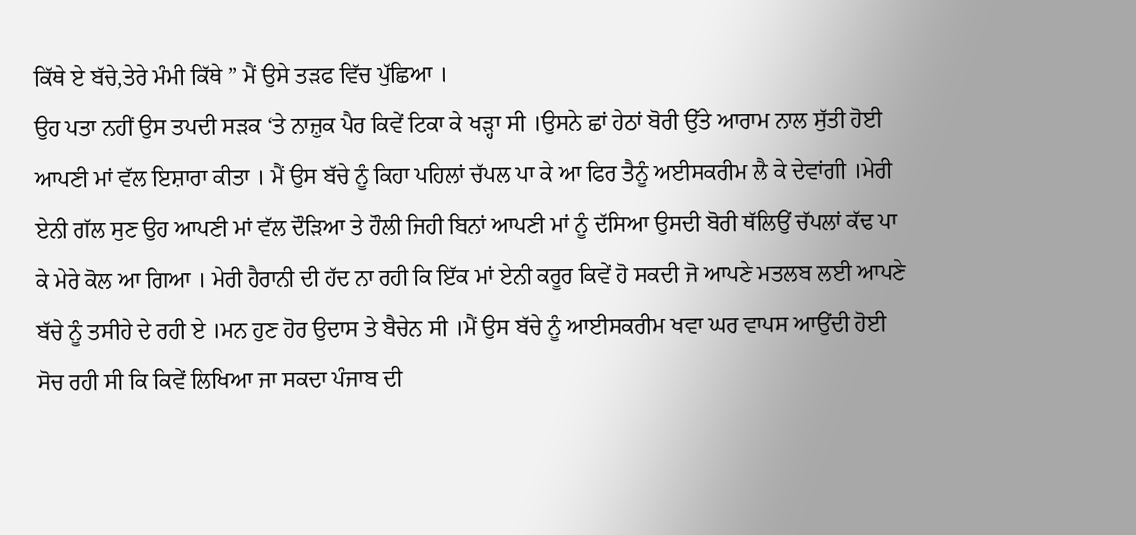ਕਿੱਥੇ ਏ ਬੱਚੇ,ਤੇਰੇ ਮੰਮੀ ਕਿੱਥੇ ” ਮੈਂ ਉਸੇ ਤੜਫ ਵਿੱਚ ਪੁੱਛਿਆ ।
ਉਹ ਪਤਾ ਨਹੀਂ ਉਸ ਤਪਦੀ ਸੜਕ ‘ਤੇ ਨਾਜ਼ੁਕ ਪੈਰ ਕਿਵੇਂ ਟਿਕਾ ਕੇ ਖੜ੍ਹਾ ਸੀ ।ਉਸਨੇ ਛਾਂ ਹੇਠਾਂ ਬੋਰੀ ਉੱਤੇ ਆਰਾਮ ਨਾਲ ਸੁੱਤੀ ਹੋਈ ਆਪਣੀ ਮਾਂ ਵੱਲ ਇਸ਼ਾਰਾ ਕੀਤਾ । ਮੈਂ ਉਸ ਬੱਚੇ ਨੂੰ ਕਿਹਾ ਪਹਿਲਾਂ ਚੱਪਲ ਪਾ ਕੇ ਆ ਫਿਰ ਤੈਨੂੰ ਅਈਸਕਰੀਮ ਲੈ ਕੇ ਦੇਵਾਂਗੀ ।ਮੇਰੀ ਏਨੀ ਗੱਲ ਸੁਣ ਉਹ ਆਪਣੀ ਮਾਂ ਵੱਲ ਦੌੜਿਆ ਤੇ ਹੌਲੀ ਜਿਹੀ ਬਿਨਾਂ ਆਪਣੀ ਮਾਂ ਨੂੰ ਦੱਸਿਆ ਉਸਦੀ ਬੋਰੀ ਥੱਲਿਉਂ ਚੱਪਲਾਂ ਕੱਢ ਪਾ ਕੇ ਮੇਰੇ ਕੋਲ ਆ ਗਿਆ । ਮੇਰੀ ਹੈਰਾਨੀ ਦੀ ਹੱਦ ਨਾ ਰਹੀ ਕਿ ਇੱਕ ਮਾਂ ਏਨੀ ਕਰੂਰ ਕਿਵੇਂ ਹੋ ਸਕਦੀ ਜੋ ਆਪਣੇ ਮਤਲਬ ਲਈ ਆਪਣੇ ਬੱਚੇ ਨੂੰ ਤਸੀਹੇ ਦੇ ਰਹੀ ਏ ।ਮਨ ਹੁਣ ਹੋਰ ਉਦਾਸ ਤੇ ਬੈਚੇਨ ਸੀ ।ਮੈਂ ਉਸ ਬੱਚੇ ਨੂੰ ਆਈਸਕਰੀਮ ਖਵਾ ਘਰ ਵਾਪਸ ਆਉਂਦੀ ਹੋਈ ਸੋਚ ਰਹੀ ਸੀ ਕਿ ਕਿਵੇਂ ਲਿਖਿਆ ਜਾ ਸਕਦਾ ਪੰਜਾਬ ਦੀ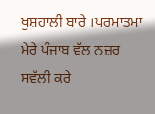ਖੁਸ਼ਹਾਲੀ ਬਾਰੇ ।ਪਰਮਾਤਮਾ ਮੇਰੇ ਪੰਜਾਬ ਵੱਲ ਨਜ਼ਰ ਸਵੱਲੀ ਕਰੇ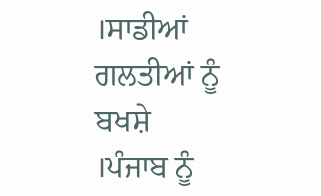।ਸਾਡੀਆਂ ਗਲਤੀਆਂ ਨੂੰ ਬਖਸ਼ੇ ।ਪੰਜਾਬ ਨੂੰ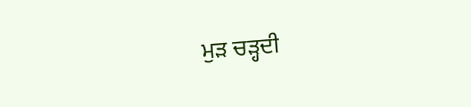ਮੁੜ ਚੜ੍ਹਦੀ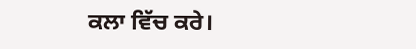ਕਲਾ ਵਿੱਚ ਕਰੇ।